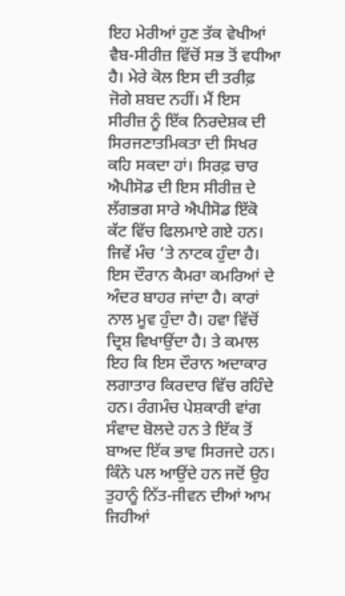ਇਹ ਮੇਰੀਆਂ ਹੁਣ ਤੱਕ ਵੇਖੀਆਂ ਵੈਬ-ਸੀਰੀਜ਼ ਵਿੱਚੋਂ ਸਭ ਤੋਂ ਵਧੀਆ ਹੈ। ਮੇਰੇ ਕੋਲ ਇਸ ਦੀ ਤਰੀਫ਼ ਜੋਗੇ ਸ਼ਬਦ ਨਹੀਂ। ਮੈਂ ਇਸ ਸੀਰੀਜ਼ ਨੂੰ ਇੱਕ ਨਿਰਦੇਸ਼ਕ ਦੀ ਸਿਰਜਣਾਤਮਿਕਤਾ ਦੀ ਸਿਖਰ ਕਹਿ ਸਕਦਾ ਹਾਂ। ਸਿਰਫ਼ ਚਾਰ ਐਪੀਸੋਡ ਦੀ ਇਸ ਸੀਰੀਜ਼ ਦੇ ਲੱਗਭਗ ਸਾਰੇ ਐਪੀਸੋਡ ਇੱਕੋ ਕੱਟ ਵਿੱਚ ਫਿਲਮਾਏ ਗਏ ਹਨ। ਜਿਵੇਂ ਮੰਚ ‘ਤੇ ਨਾਟਕ ਹੁੰਦਾ ਹੈ। ਇਸ ਦੌਰਾਨ ਕੈਮਰਾ ਕਮਰਿਆਂ ਦੇ ਅੰਦਰ ਬਾਹਰ ਜਾਂਦਾ ਹੈ। ਕਾਰਾਂ ਨਾਲ ਮੂਵ ਹੁੰਦਾ ਹੈ। ਹਵਾ ਵਿੱਚੋਂ ਦ੍ਰਿਸ਼ ਵਿਖਾਉਂਦਾ ਹੈ। ਤੇ ਕਮਾਲ ਇਹ ਕਿ ਇਸ ਦੌਰਾਨ ਅਦਾਕਾਰ ਲਗਾਤਾਰ ਕਿਰਦਾਰ ਵਿੱਚ ਰਹਿੰਦੇ ਹਨ। ਰੰਗਮੰਚ ਪੇਸ਼ਕਾਰੀ ਵਾਂਗ ਸੰਵਾਦ ਬੋਲਦੇ ਹਨ ਤੇ ਇੱਕ ਤੋਂ ਬਾਅਦ ਇੱਕ ਭਾਵ ਸਿਰਜਦੇ ਹਨ। ਕਿੰਨੇ ਪਲ ਆਉਂਦੇ ਹਨ ਜਦੋਂ ਉਹ ਤੁਹਾਨੂੰ ਨਿੱਤ-ਜੀਵਨ ਦੀਆਂ ਆਮ ਜਿਹੀਆਂ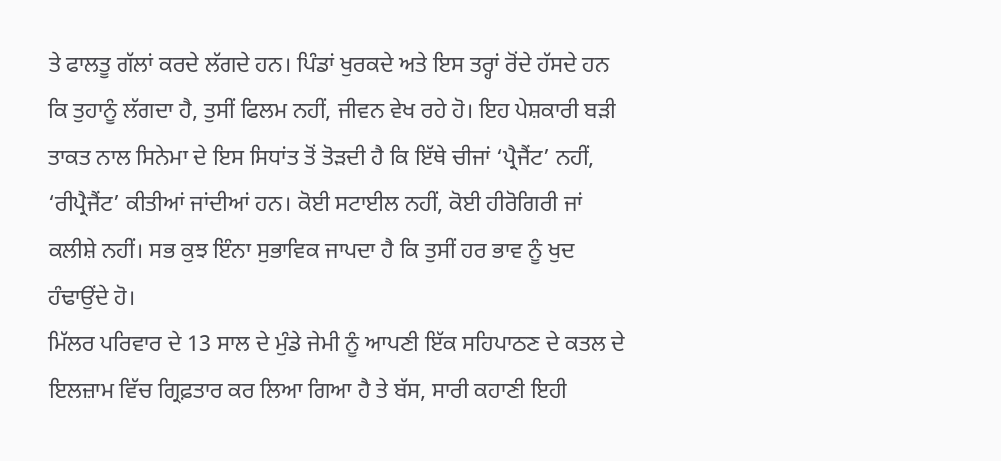ਤੇ ਫਾਲਤੂ ਗੱਲਾਂ ਕਰਦੇ ਲੱਗਦੇ ਹਨ। ਪਿੰਡਾਂ ਖੁਰਕਦੇ ਅਤੇ ਇਸ ਤਰ੍ਹਾਂ ਰੋਂਦੇ ਹੱਸਦੇ ਹਨ ਕਿ ਤੁਹਾਨੂੰ ਲੱਗਦਾ ਹੈ, ਤੁਸੀਂ ਫਿਲਮ ਨਹੀਂ, ਜੀਵਨ ਵੇਖ ਰਹੇ ਹੋ। ਇਹ ਪੇਸ਼ਕਾਰੀ ਬੜੀ ਤਾਕਤ ਨਾਲ ਸਿਨੇਮਾ ਦੇ ਇਸ ਸਿਧਾਂਤ ਤੋਂ ਤੋੜਦੀ ਹੈ ਕਿ ਇੱਥੇ ਚੀਜਾਂ ‘ਪ੍ਰੈਜੈਂਟ’ ਨਹੀਂ, ‘ਰੀਪ੍ਰੈਜੈਂਟ’ ਕੀਤੀਆਂ ਜਾਂਦੀਆਂ ਹਨ। ਕੋਈ ਸਟਾਈਲ ਨਹੀਂ, ਕੋਈ ਹੀਰੋਗਿਰੀ ਜਾਂ ਕਲੀਸ਼ੇ ਨਹੀਂ। ਸਭ ਕੁਝ ਇੰਨਾ ਸੁਭਾਵਿਕ ਜਾਪਦਾ ਹੈ ਕਿ ਤੁਸੀਂ ਹਰ ਭਾਵ ਨੂੰ ਖੁਦ ਹੰਢਾਉਂਦੇ ਹੋ।
ਮਿੱਲਰ ਪਰਿਵਾਰ ਦੇ 13 ਸਾਲ ਦੇ ਮੁੰਡੇ ਜੇਮੀ ਨੂੰ ਆਪਣੀ ਇੱਕ ਸਹਿਪਾਠਣ ਦੇ ਕਤਲ ਦੇ ਇਲਜ਼ਾਮ ਵਿੱਚ ਗ੍ਰਿਫ਼ਤਾਰ ਕਰ ਲਿਆ ਗਿਆ ਹੈ ਤੇ ਬੱਸ, ਸਾਰੀ ਕਹਾਣੀ ਇਹੀ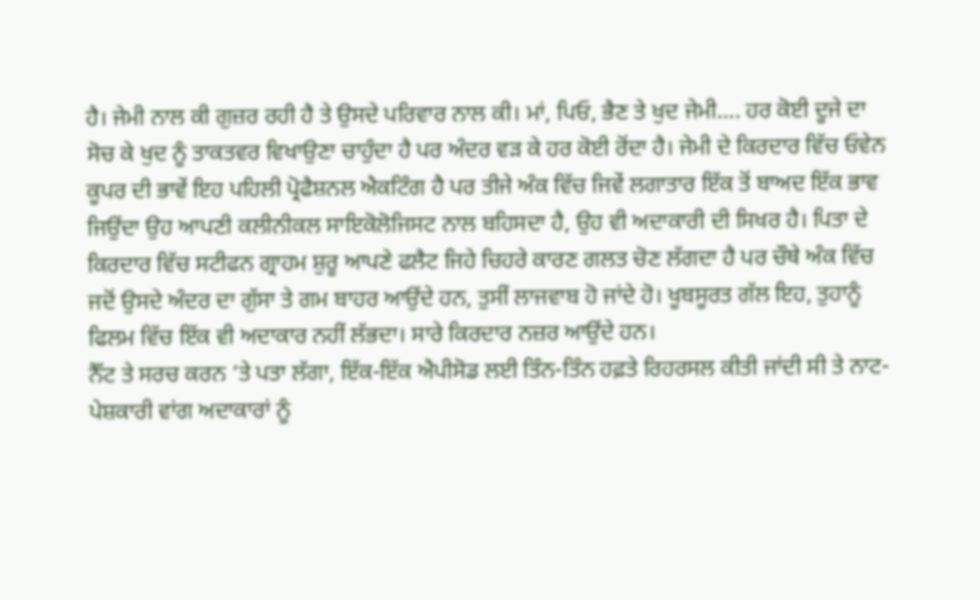ਹੈ। ਜੇਮੀ ਨਾਲ ਕੀ ਗੁਜ਼ਰ ਰਹੀ ਹੈ ਤੇ ਉਸਦੇ ਪਰਿਵਾਰ ਨਾਲ ਕੀ। ਮਾਂ, ਪਿਓ, ਭੈਣ ਤੇ ਖੁਦ ਜੇਮੀ…. ਹਰ ਕੋਈ ਦੂਜੇ ਦਾ ਸੋਚ ਕੇ ਖੁਦ ਨੂੰ ਤਾਕਤਵਰ ਵਿਖਾਉਣਾ ਚਾਹੁੰਦਾ ਹੈ ਪਰ ਅੰਦਰ ਵੜ ਕੇ ਹਰ ਕੋਈ ਰੋਂਦਾ ਹੈ। ਜੇਮੀ ਦੇ ਕਿਰਦਾਰ ਵਿੱਚ ਓਵੇਨ ਕੂਪਰ ਦੀ ਭਾਵੇਂ ਇਹ ਪਹਿਲੀ ਪ੍ਰੋਫੈਸ਼ਨਲ ਐਕਟਿੰਗ ਹੈ ਪਰ ਤੀਜੇ ਅੰਕ ਵਿੱਚ ਜਿਵੇਂ ਲਗਾਤਾਰ ਇੱਕ ਤੋਂ ਬਾਅਦ ਇੱਕ ਭਾਵ ਜਿਉਂਦਾ ਉਹ ਆਪਣੀ ਕਲੀਨੀਕਲ ਸਾਇਕੋਲੋਜਿਸਟ ਨਾਲ ਬਹਿਸਦਾ ਹੈ, ਉਹ ਵੀ ਅਦਾਕਾਰੀ ਦੀ ਸਿਖਰ ਹੈ। ਪਿਤਾ ਦੇ ਕਿਰਦਾਰ ਵਿੱਚ ਸਟੀਫਨ ਗ੍ਰਾਹਮ ਸ਼ੁਰੂ ਆਪਣੇ ਫਲੈਟ ਜਿਹੇ ਚਿਹਰੇ ਕਾਰਣ ਗਲਤ ਚੋਣ ਲੱਗਦਾ ਹੈ ਪਰ ਚੌਥੇ ਅੰਕ ਵਿੱਚ ਜਦੋਂ ਉਸਦੇ ਅੰਦਰ ਦਾ ਗੁੱਸਾ ਤੇ ਗਮ ਬਾਹਰ ਆਉਂਦੇ ਹਨ, ਤੁਸੀਂ ਲਾਜਵਾਬ ਹੋ ਜਾਂਦੇ ਹੋ। ਖੂਬਸੂਰਤ ਗੱਲ ਇਹ, ਤੁਹਾਨੂੰ ਫਿਲਮ ਵਿੱਚ ਇੱਕ ਵੀ ਅਦਾਕਾਰ ਨਹੀਂ ਲੱਭਦਾ। ਸਾਰੇ ਕਿਰਦਾਰ ਨਜ਼ਰ ਆਉਂਦੇ ਹਨ।
ਨੈੱਟ ਤੇ ਸਰਚ ਕਰਨ ‘ਤੇ ਪਤਾ ਲੱਗਾ, ਇੱਕ-ਇੱਕ ਐਪੀਸੋਡ ਲਈ ਤਿੰਨ-ਤਿੰਨ ਹਫ਼ਤੇ ਰਿਹਰਸਲ ਕੀਤੀ ਜਾਂਦੀ ਸੀ ਤੇ ਨਾਟ-ਪੇਸ਼ਕਾਰੀ ਵਾਂਗ ਅਦਾਕਾਰਾਂ ਨੂੰ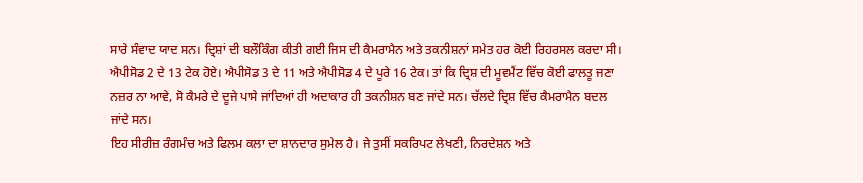ਸਾਰੇ ਸੰਵਾਦ ਯਾਦ ਸਨ। ਦ੍ਰਿਸ਼ਾਂ ਦੀ ਬਲੌਕਿੰਗ ਕੀਤੀ ਗਈ ਜਿਸ ਦੀ ਕੈਮਰਾਮੈਨ ਅਤੇ ਤਕਨੀਸ਼ਨਾਂ ਸਮੇਤ ਹਰ ਕੋਈ ਰਿਹਰਸਲ ਕਰਦਾ ਸੀ। ਐਪੀਸੋਡ 2 ਦੇ 13 ਟੇਕ ਹੋਏ। ਐਪੀਸੋਡ 3 ਦੇ 11 ਅਤੇ ਐਪੀਸੋਡ 4 ਦੇ ਪੂਰੇ 16 ਟੇਕ। ਤਾਂ ਕਿ ਦ੍ਰਿਸ਼ ਦੀ ਮੂਵਮੈਂਟ ਵਿੱਚ ਕੋਈ ਫਾਲਤੂ ਜਣਾ ਨਜ਼ਰ ਨਾ ਆਵੇ, ਸੋ ਕੈਮਰੇ ਦੇ ਦੂਜੇ ਪਾਸੇ ਜਾਂਦਿਆਂ ਹੀ ਅਦਾਕਾਰ ਹੀ ਤਕਨੀਸ਼ਨ ਬਣ ਜਾਂਦੇ ਸਨ। ਚੱਲਦੇ ਦ੍ਰਿਸ਼ ਵਿੱਚ ਕੈਮਰਾਮੈਨ ਬਦਲ ਜਾਂਦੇ ਸਨ।
ਇਹ ਸੀਰੀਜ਼ ਰੰਗਮੰਚ ਅਤੇ ਫਿਲਮ ਕਲਾ ਦਾ ਸ਼ਾਨਦਾਰ ਸੁਮੇਲ ਹੈ। ਜੇ ਤੁਸੀਂ ਸਕਰਿਪਟ ਲੇਖਣੀ, ਨਿਰਦੇਸ਼ਨ ਅਤੇ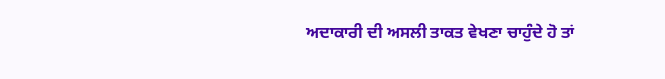ਅਦਾਕਾਰੀ ਦੀ ਅਸਲੀ ਤਾਕਤ ਵੇਖਣਾ ਚਾਹੁੰਦੇ ਹੋ ਤਾਂ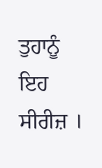ਤੁਹਾਨੂੰ ਇਹ ਸੀਰੀਜ਼ ।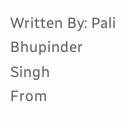Written By: Pali Bhupinder Singh
From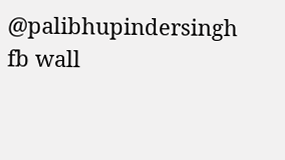@palibhupindersingh fb wall